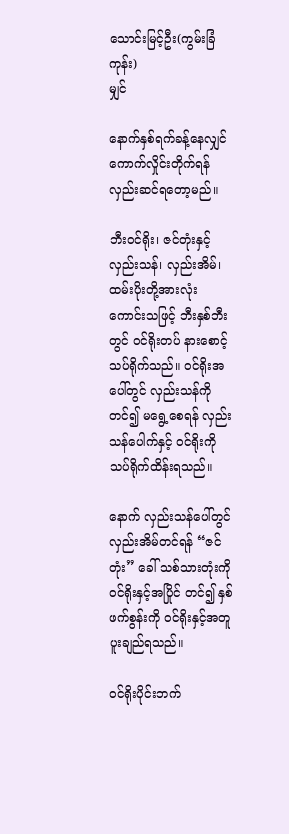သောင်းမြင့်ဦး(ကွမ်းခြံကုန်း)
မျှင်

နောက်နှစ်ရက်ခန့်နေလျှင် ကောက်လှိုင်းတိုက်ရန် လှည်းဆင်ရတော့မည်။

ဘီးဝင်ရိုး၊ ဇင်တုံးနှင့် လှည်းသန်၊ လှည်းအိမ်၊ ထမ်းပိုးတို့အားလုံး ကောင်းသဖြင့် ဘီးနှစ်ဘီးတွင် ဝင်ရိုးတပ် နားစောင့်သပ်ရိုက်သည်။ ဝင်ရိုးအပေါ်တွင် လှည်းသန်ကိုတင်၍ မရွေ့စေရန် လှည်းသန်ပေါက်နှင့် ဝင်ရိုးကို သပ်ရိုက်ထိန်းရသည်။

နောက် လှည်းသန်ပေါ်တွင် လှည်းအိမ်တင်ရန် “ဇင် တုံး” ခေါ် သစ်သားတုံးကို ဝင်ရိုးနှင့်အပြိုင် တင်၍ နှစ်ဖက်စွန်းကို ဝင်ရိုးနှင့်အတူ ပူးချည်ရသည်။

ဝင်ရိုးပိုင်းဘက်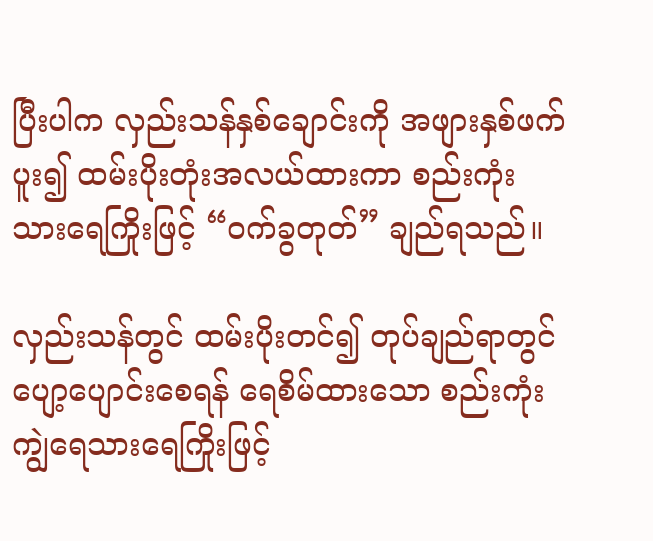ပြီးပါက လှည်းသန်နှစ်ချောင်းကို အဖျားနှစ်ဖက် ပူး၍ ထမ်းပိုးတုံးအလယ်ထားကာ စည်းကုံးသားရေကြိုးဖြင့် “ဝက်ခွတုတ်” ချည်ရသည်။

လှည်းသန်တွင် ထမ်းပိုးတင်၍ တုပ်ချည်ရာတွင် ပျော့ပျောင်းစေရန် ရေစိမ်ထားသော စည်းကုံးကျွဲရေသားရေကြိုးဖြင့်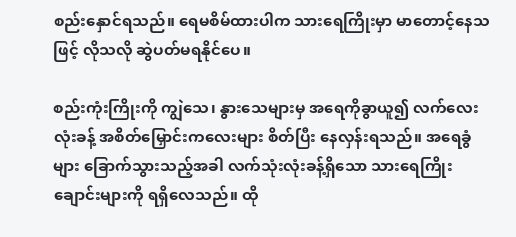စည်းနှောင်ရသည်။ ရေမစိမ်ထားပါက သားရေကြိုးမှာ မာတောင့်နေသဖြင့် လိုသလို ဆွဲပတ်မရနိုင်ပေ။

စည်းကုံးကြိုးကို ကျွဲသေ၊ နွားသေများမှ အရေကိုခွာယူ၍ လက်လေးလုံးခန့် အစိတ်မြှောင်းကလေးများ စိတ်ပြီး နေလှန်းရသည်။ အရေခွံများ ခြောက်သွားသည့်အခါ လက်သုံးလုံးခန့်ရှိသော သားရေကြိုးချောင်းများကို ရရှိလေသည်။ ထို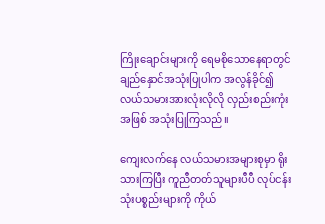ကြိုးချောင်းများကို ရေမစိုသောနေရာတွင် ချည်နှောင်အသုံးပြုပါက အလွန်ခိုင်၍ လယ်သမားအားလုံးလိုလို လှည်းစည်းကုံးအဖြစ် အသုံးပြုကြသည်။

ကျေးလက်နေ လယ်သမားအများစုမှာ ရိုးသားကြပြီး ကူညီတတ်သူများပီပီ လုပ်ငန်းသုံးပစ္စည်းများကို ကိုယ်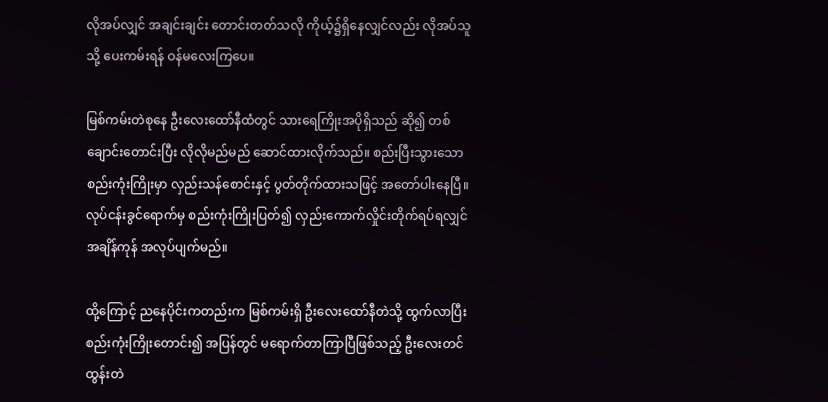လိုအပ်လျှင် အချင်းချင်း တောင်းတတ်သလို ကိုယ့်၌ရှိနေလျှင်လည်း လိုအပ်သူသို့ ပေးကမ်းရန် ဝန်မလေးကြပေ။

မြစ်ကမ်းတဲစုနေ ဦးလေးထော်နီထံတွင် သားရေကြိုးအပိုရှိသည် ဆို၍ တစ်ချောင်းတောင်းပြီး လိုလိုမည်မည် ဆောင်ထားလိုက်သည်။ စည်းပြီးသွားသော စည်းကုံးကြိုးမှာ လှည်းသန်စောင်းနှင့် ပွတ်တိုက်ထားသဖြင့် အတော်ပါးနေပြီ။ လုပ်ငန်းခွင်ရောက်မှ စည်းကုံးကြိုးပြတ်၍ လှည်းကောက်လှိုင်းတိုက်ရပ်ရလျှင် အချိန်ကုန် အလုပ်ပျက်မည်။

ထို့ကြောင့် ညနေပိုင်းကတည်းက မြစ်ကမ်းရှိ ဦးလေးထော်နီတဲသို့ ထွက်လာပြီး စည်းကုံးကြိုးတောင်း၍ အပြန်တွင် မရောက်တာကြာပြီဖြစ်သည့် ဦးလေးတင်ထွန်းတဲ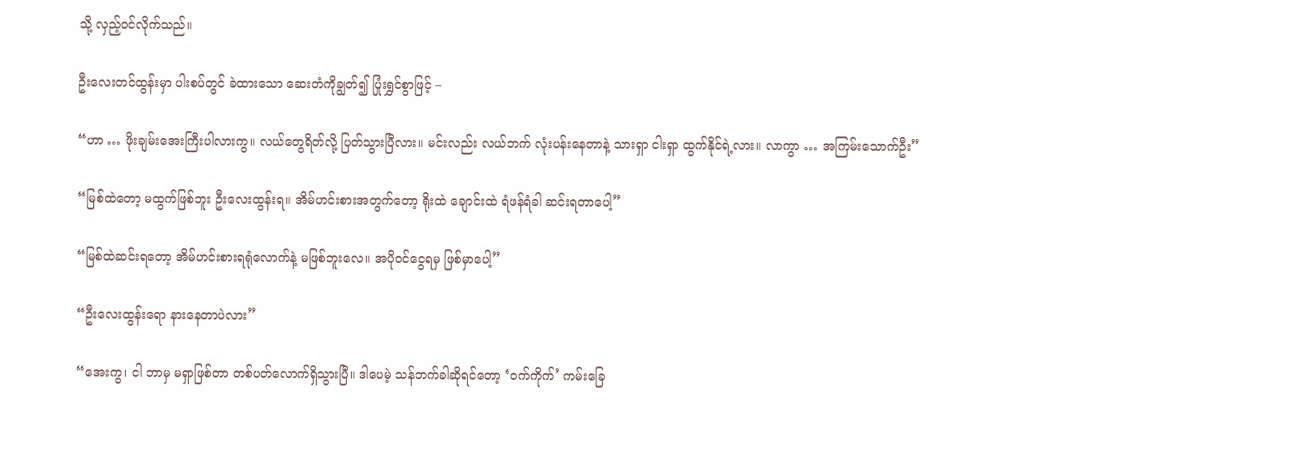သို့ လှည့်ဝင်လိုက်သည်။

ဦးလေးတင်ထွန်းမှာ ပါးစပ်တွင် ခဲထားသော ဆေးတံကိုချွတ်၍ ပြုံးရွှင်စွာဖြင့် –

“ဟာ … ဖိုးချမ်းအေးကြီးပါလားကွ။ လယ်တွေရိတ်လို့ ပြတ်သွားပြီလား။ မင်းလည်း လယ်ဘက် လုံးပန်းနေတာနဲ့ သားရှာ ငါးရှာ ထွက်နိုင်ရဲ့လား။ လာကွာ … အကြမ်းသောက်ဦး”

“မြစ်ထဲတော့ မထွက်ဖြစ်ဘူး ဦးလေးထွန်းရ။ အိမ်ဟင်းစားအတွက်တော့ ရိုးထဲ ချောင်းထဲ ရံဖန်ရံခါ ဆင်းရတာပေါ့”

“မြစ်ထဲဆင်းရတော့ အိမ်ဟင်းစားရရုံလောက်နဲ့ မဖြစ်ဘူးလေ။ အပိုဝင်ငွေရမှ ဖြစ်မှာပေါ့”

“ဦးလေးထွန်းရော နားနေတာပဲလား”

“အေးကွ၊ ငါ ဘာမှ မရှာဖြစ်တာ တစ်ပတ်လောက်ရှိသွားပြီ။ ဒါပေမဲ့ သန်ဘက်ခါဆိုရင်တော့ ‘ဝက်ကိုက်’ ကမ်းခြေ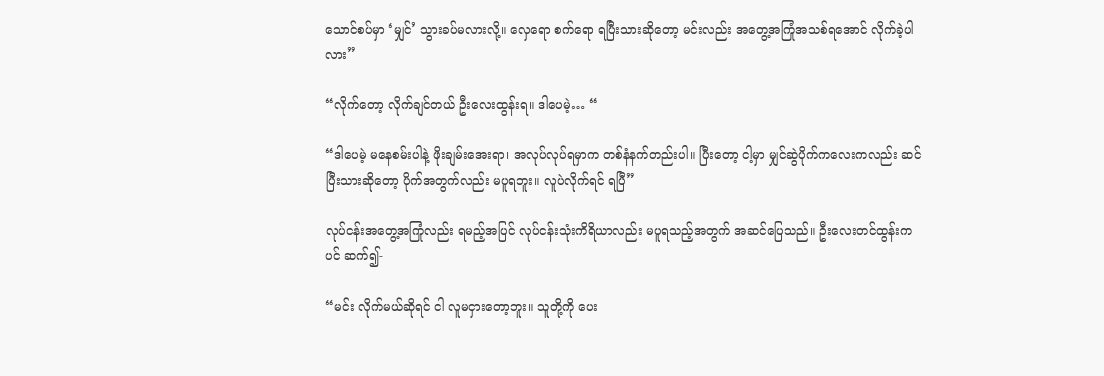သောင်စပ်မှာ ‘မျှင်’ သွားခပ်မလားလို့။ လှေရော စက်ရော ရပြီးသားဆိုတော့ မင်းလည်း အတွေ့အကြုံအသစ်ရအောင် လိုက်ခဲ့ပါလား”

“လိုက်တော့ လိုက်ချင်တယ် ဦးလေးထွန်းရ။ ဒါပေမဲ့… “

“ဒါပေမဲ့ မနေစမ်းပါနဲ့ ဖိုးချမ်းအေးရာ၊ အလုပ်လုပ်ရမှာက တစ်နံနက်တည်းပါ။ ပြီးတော့ ငါ့မှာ မျှင်ဆွဲပိုက်ကလေးကလည်း ဆင်ပြီးသားဆိုတော့ ပိုက်အတွက်လည်း မပူရဘူး။ လူပဲလိုက်ရင် ရပြီ”

လုပ်ငန်းအတွေ့အကြုံလည်း ရမည့်အပြင် လုပ်ငန်းသုံးကိရိယာလည်း မပူရသည့်အတွက် အဆင်ပြေသည်။ ဦးလေးတင်ထွန်းကပင် ဆက်၍-

“မင်း လိုက်မယ်ဆိုရင် ငါ လူမငှားတော့ဘူး။ သူတို့ကို ပေး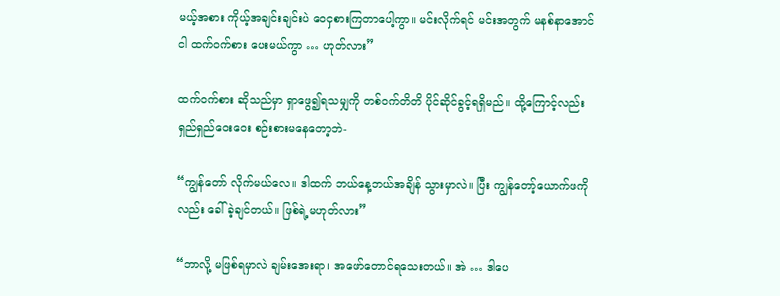မယ့်အစား ကိုယ့်အချင်းချင်းပဲ ဝေငှစားကြတာပေါ့ကွာ။ မင်းလိုက်ရင် မင်းအတွက် မနစ်နာအောင် ငါ ထက်ဝက်စား ပေးမယ်ကွာ … ဟုတ်လား”

ထက်ဝက်စား ဆိုသည်မှာ ရှာဖွေ၍ရသမျှကို တစ်ဝက်တိတိ ပိုင်ဆိုင်ခွင့်ရရှိမည်။ ထို့ကြောင့်လည်း ရှည်ရှည်ဝေးဝေး စဉ်းစားမနေတော့ဘဲ-

“ကျွန်တော် လိုက်မယ်လေ။ ဒါထက် ဘယ်နေ့ဘယ်အချိန် သွားမှာလဲ။ ပြီး ကျွန်တော့်ယောက်ဖကိုလည်း ခေါ်ခဲ့ချင်တယ်။ ဖြစ်ရဲ့မဟုတ်လား”

“ဘာလို့ မဖြစ်ရမှာလဲ ချမ်းအေးရာ၊ အဖော်တောင်ရသေးတယ်။ အဲ … ဒါပေ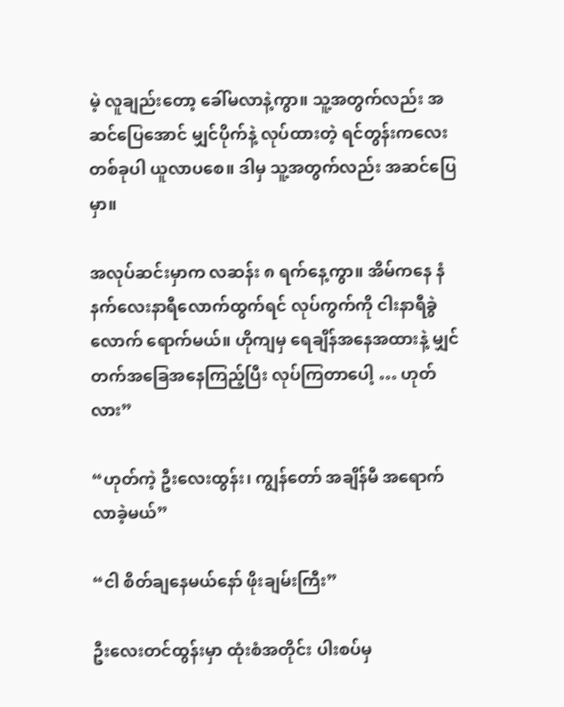မဲ့ လူချည်းတော့ ခေါ်မလာနဲ့ကွာ။ သူ့အတွက်လည်း အဆင်ပြေအောင် မျှင်ပိုက်နဲ့ လုပ်ထားတဲ့ ရင်တွန်းကလေးတစ်ခုပါ ယူလာပစေ။ ဒါမှ သူ့အတွက်လည်း အဆင်ပြေမှာ။

အလုပ်ဆင်းမှာက လဆန်း ၈ ရက်နေ့ကွာ။ အိမ်ကနေ နံနက်လေးနာရီလောက်ထွက်ရင် လုပ်ကွက်ကို ငါးနာရီခွဲလောက် ရောက်မယ်။ ဟိုကျမှ ရေချိန်အနေအထားနဲ့ မျှင်တက်အခြေအနေကြည့်ပြီး လုပ်ကြတာပေါ့ … ဟုတ်လား”

“ဟုတ်ကဲ့ ဦးလေးထွန်း၊ ကျွန်တော် အချိန်မီ အရောက်လာခဲ့မယ်”

“ငါ စိတ်ချနေမယ်နော် ဖိုးချမ်းကြီး”

ဦးလေးတင်ထွန်းမှာ ထုံးစံအတိုင်း ပါးစပ်မှ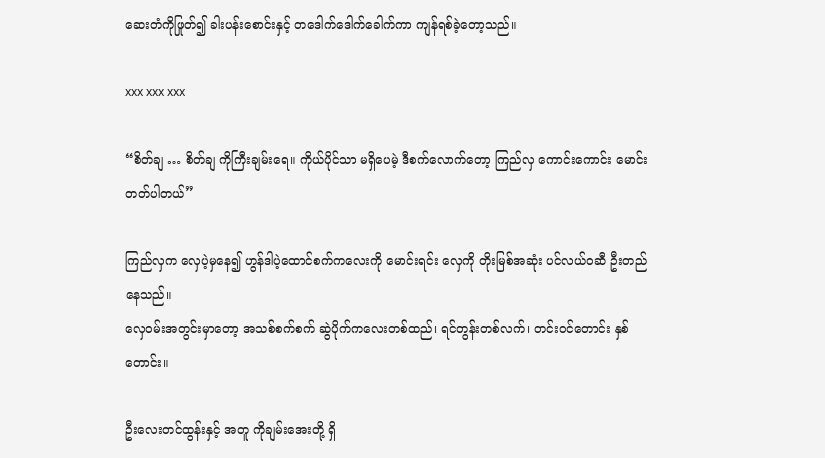ဆေးတံကိုဖြုတ်၍ ခါးပန်းစောင်းနှင့် တဒေါက်ဒေါက်ခေါက်ကာ ကျန်ရစ်ခဲ့တော့သည်။

xxx xxx xxx

“စိတ်ချ … စိတ်ချ ကိုကြီးချမ်းရေ။ ကိုယ်ပိုင်သာ မရှိပေမဲ့ ဒီစက်လောက်တော့ ကြည်လှ ကောင်းကောင်း မောင်းတတ်ပါတယ်”

ကြည်လှက လှေပဲ့မှနေ၍ ဟွန်ဒါပဲ့ထောင်စက်ကလေးကို မောင်းရင်း လှေကို တိုးမြစ်အဆုံး ပင်လယ်ဝဆီ ဦးတည်နေသည်။
လှေဝမ်းအတွင်းမှာတော့ အသစ်စက်စက် ဆွဲပိုက်ကလေးတစ်ထည်၊ ရင်တွန်းတစ်လက်၊ တင်းဝင်တောင်း နှစ်တောင်း။

ဦးလေးတင်ထွန်းနှင့် အတူ ကိုချမ်းအေးတို့ ရှိ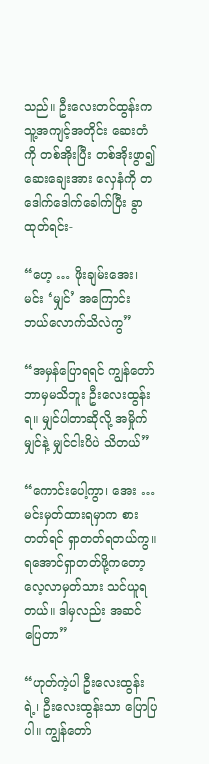သည်။ ဦးလေးတင်ထွန်းက သူ့အကျင့်အတိုင်း ဆေးတံကို တစ်အိုးပြီး တစ်အိုးဖွာ၍ ဆေးချေးအား လှေနံကို တဒေါက်ဒေါက်ခေါက်ပြီး ခွာထုတ်ရင်း-

“ဟေ့ … ဖိုးချမ်းအေး၊ မင်း ‘မျှင်’ အကြောင်း ဘယ်လောက်သိလဲကွ”

“အမှန်ပြောရရင် ကျွန်တော် ဘာမှမသိဘူး ဦးလေးထွန်းရ။ မျှင်ပါတာဆိုလို့ အမှိုက်မျှင်နဲ့ မျှင်ငါးပိပဲ သိတယ်”

“ကောင်းပေါ့ကွာ၊ အေး … မင်းမှတ်ထားရမှာက စားတတ်ရင် ရှာတတ်ရတယ်ကွ။ရအောင်ရှာတတ်ဖို့ကတော့ လေ့လာမှတ်သား သင်ယူရတယ်။ ဒါမှလည်း အဆင်ပြေတာ”

“ဟုတ်ကဲ့ပါ ဦးလေးထွန်းရဲ့၊ ဦးလေးထွန်းသာ ပြောပြပါ။ ကျွန်တော်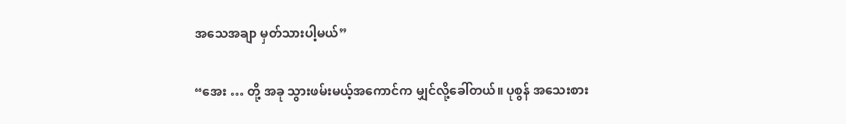အသေအချာ မှတ်သားပါ့မယ်”

“အေး … တို့ အခု သွားဖမ်းမယ့်အကောင်က မျှင်လို့ခေါ်တယ်။ ပုစွန် အသေးစား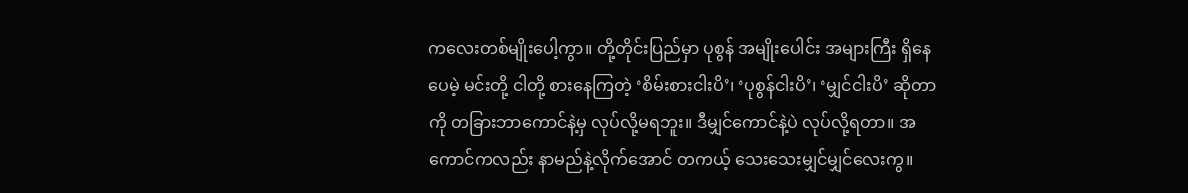ကလေးတစ်မျိုးပေါ့ကွာ။ တို့တိုင်းပြည်မှာ ပုစွန် အမျိုးပေါင်း အများကြီး ရှိနေပေမဲ့ မင်းတို့ ငါတို့ စားနေကြတဲ့ ‘စိမ်းစားငါးပိ’၊ ‘ပုစွန်ငါးပိ’၊ ‘မျှင်ငါးပိ’ ဆိုတာကို တခြားဘာကောင်နဲ့မှ လုပ်လို့မရဘူး။ ဒီမျှင်ကောင်နဲ့ပဲ လုပ်လို့ရတာ။ အကောင်ကလည်း နာမည်နဲ့လိုက်အောင် တကယ့် သေးသေးမျှင်မျှင်လေးကွ။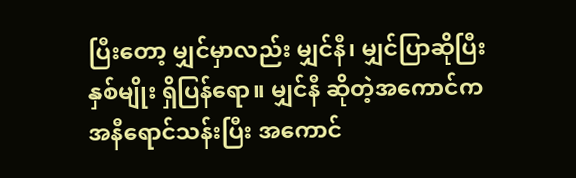ပြီးတော့ မျှင်မှာလည်း မျှင်နီ၊ မျှင်ပြာဆိုပြီး နှစ်မျိုး ရှိပြန်ရော။ မျှင်နီ ဆိုတဲ့အကောင်က အနီရောင်သန်းပြီး အကောင်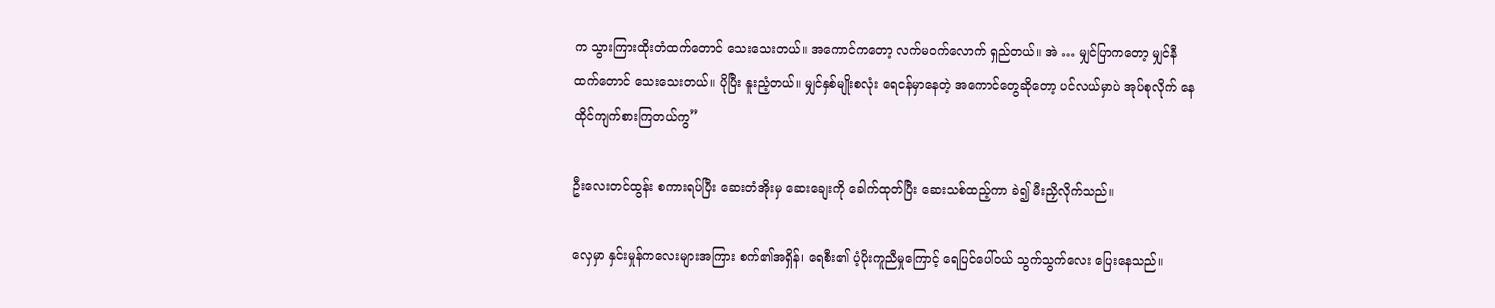က သွားကြားထိုးတံထက်တောင် သေးသေးတယ်။ အကောင်ကတော့ လက်မဝက်လောက် ရှည်တယ်။ အဲ … မျှင်ပြာကတော့ မျှင်နီထက်တောင် သေးသေးတယ်။ ပိုပြီး နူးညံ့တယ်။ မျှင်နှစ်မျိုးစလုံး ရေငန်မှာနေတဲ့ အကောင်တွေဆိုတော့ ပင်လယ်မှာပဲ အုပ်စုလိုက် နေထိုင်ကျက်စားကြတယ်ကွ”

ဦးလေးတင်ထွန်း စကားရပ်ပြီး ဆေးတံအိုးမှ ဆေးချေးကို ခေါက်ထုတ်ပြီး ဆေးသစ်ထည့်ကာ ခဲ၍ မီးညှိလိုက်သည်။

လှေမှာ နှင်းမှုန်ကလေးများအကြား စက်၏အရှိန်၊ ရေစီး၏ ပံ့ပိုးကူညီမှုကြောင့် ရေပြင်ပေါ်ဝယ် သွက်သွက်လေး ပြေးနေသည်။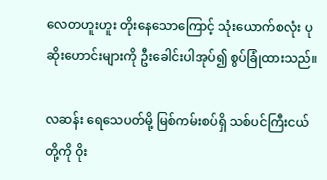လေတဟူးဟူး တိုးနေသောကြောင့် သုံးယောက်စလုံး ပုဆိုးဟောင်းများကို ဦးခေါင်းပါအုပ်၍ စွပ်ခြုံထားသည်။

လဆန်း ရေသေပတ်မို့ မြစ်ကမ်းစပ်ရှိ သစ်ပင်ကြီးငယ်တို့ကို ဝိုး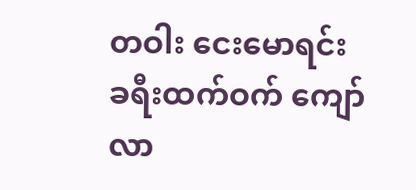တဝါး ငေးမောရင်း ခရီးထက်ဝက် ကျော်လာ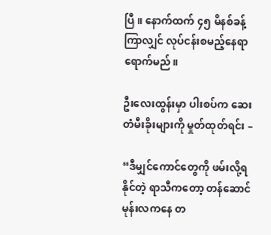ပြီ။ နောက်ထက် ၄၅ မိနစ်ခန့်ကြာလျှင် လုပ်ငန်းစမည့်နေရာ ရောက်မည်။

ဦးလေးထွန်းမှာ ပါးစပ်က ဆေးတံမီးခိုးများကို မှုတ်ထုတ်ရင်း –

“ဒီမျှင်ကောင်တွေကို ဖမ်းလို့ရနိုင်တဲ့ ရာသီကတော့ တန်ဆောင်မုန်းလကနေ တ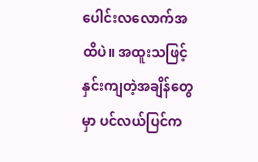ပေါင်းလလောက်အထိပဲ။ အထူးသဖြင့် နှင်းကျတဲ့အချိန်တွေမှာ ပင်လယ်ပြင်က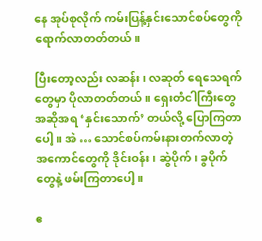နေ အုပ်စုလိုက် ကမ်းပြန့်နှင်းသောင်စပ်တွေကို ရောက်လာတတ်တယ်။

ပြီးတော့လည်း လဆန်း၊ လဆုတ် ရေသေရက်တွေမှာ ပိုလာတတ်တယ်။ ရှေးတံငါကြီးတွေ အဆိုအရ ‘နှင်းသောက်’ တယ်လို့ ပြောကြတာပေါ့။ အဲ … သောင်စပ်ကမ်းနားတက်လာတဲ့ အကောင်တွေကို ဒိုင်းဝန်း၊ ဆွဲပိုက်၊ ခွပိုက်တွေနဲ့ ဖမ်းကြတာပေါ့။

ဧ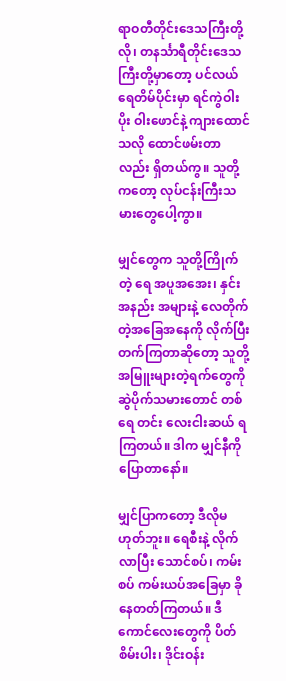ရာဝတီတိုင်းဒေသကြီးတို့လို၊ တနင်္သာရီတိုင်းဒေသကြီးတို့မှာတော့ ပင်လယ်ရေတိမ်ပိုင်းမှာ ရင်ကွဲဝါးပိုး ဝါးဖောင်နဲ့ ကျားထောင်သလို ထောင်ဖမ်းတာလည်း ရှိတယ်ကွ။ သူတို့ကတော့ လုပ်ငန်းကြီးသမားတွေပေါ့ကွာ။

မျှင်တွေက သူတို့ကြိုက်တဲ့ ရေ အပူအအေး၊ နှင်းအနည်း အများနဲ့ လေတိုက်တဲ့အခြေအနေကို လိုက်ပြီး တက်ကြတာဆိုတော့ သူတို့ အမြူးများတဲ့ရက်တွေကို ဆွဲပိုက်သမားတောင် တစ်ရေ တင်း လေးငါးဆယ် ရကြတယ်။ ဒါက မျှင်နီကို ပြောတာနော်။

မျှင်ပြာကတော့ ဒီလိုမဟုတ်ဘူး။ ရေစီးနဲ့ လိုက်လာပြီး သောင်စပ်၊ ကမ်းစပ် ကမ်းယပ်အခြေမှာ ခိုနေတတ်ကြတယ်။ ဒီကောင်လေးတွေကို ပိတ်စိမ်းပါး၊ ဒိုင်းဝန်း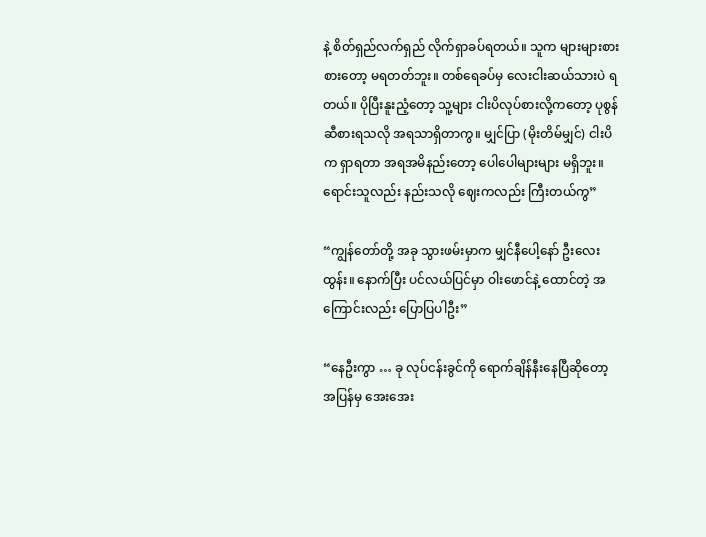နဲ့ စိတ်ရှည်လက်ရှည် လိုက်ရှာခပ်ရတယ်။ သူက များများစားစားတော့ မရတတ်ဘူး။ တစ်ရေခပ်မှ လေးငါးဆယ်သားပဲ ရတယ်။ ပိုပြီးနူးညံ့တော့ သူ့များ ငါးပိလုပ်စားလို့ကတော့ ပုစွန်ဆီစားရသလို အရသာရှိတာကွ။ မျှင်ပြာ (မိုးတိမ်မျှင်) ငါးပိက ရှာရတာ အရအမိနည်းတော့ ပေါပေါများများ မရှိဘူး။ ရောင်းသူလည်း နည်းသလို ဈေးကလည်း ကြီးတယ်ကွ”

“ကျွန်တော်တို့ အခု သွားဖမ်းမှာက မျှင်နီပေါ့နော် ဦးလေးထွန်း။ နောက်ပြီး ပင်လယ်ပြင်မှာ ဝါးဖောင်နဲ့ ထောင်တဲ့ အကြောင်းလည်း ပြောပြပါဦး”

“နေဦးကွာ … ခု လုပ်ငန်းခွင်ကို ရောက်ချိန်နီးနေပြီဆိုတော့ အပြန်မှ အေးအေး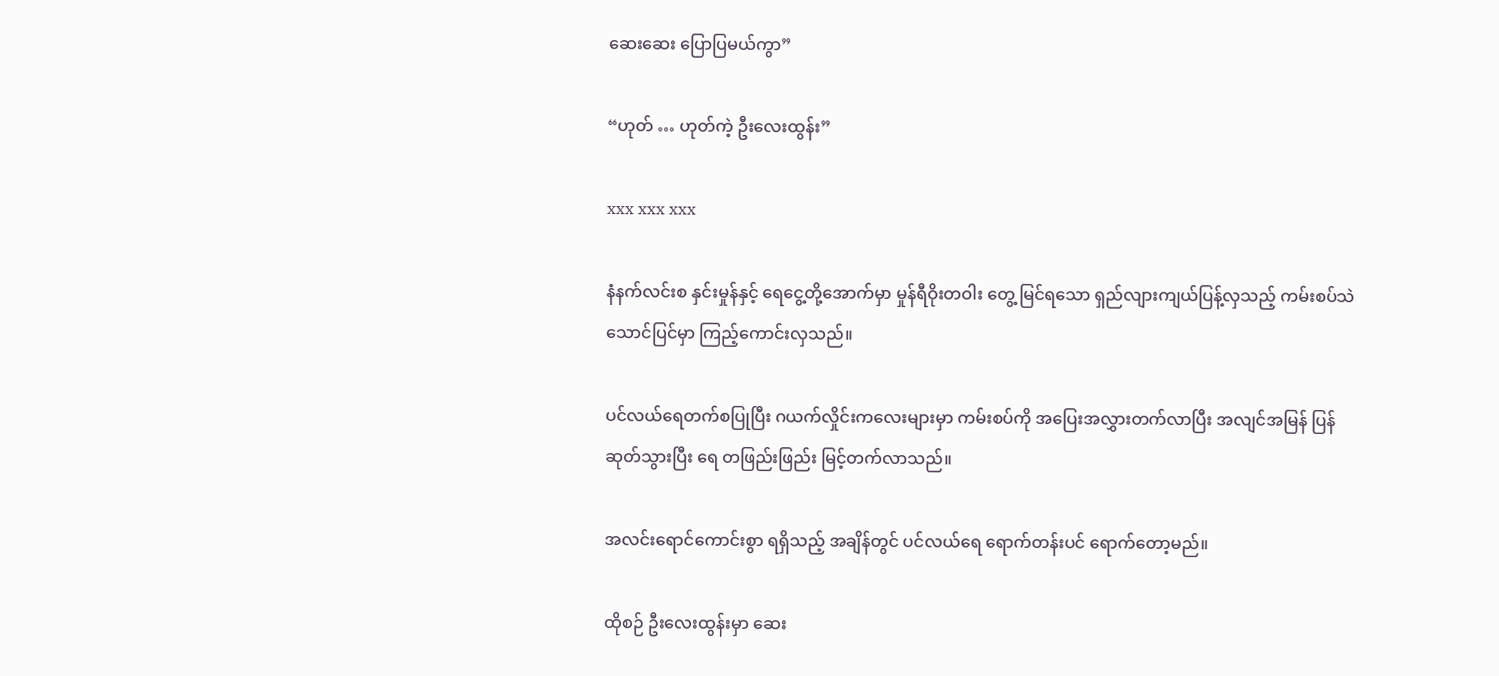ဆေးဆေး ပြောပြမယ်ကွာ”

“ဟုတ် … ဟုတ်ကဲ့ ဦးလေးထွန်း”

xxx xxx xxx

နံနက်လင်းစ နှင်းမှုန်နှင့် ရေငွေ့တို့အောက်မှာ မှုန်ရီဝိုးတဝါး တွေ့ မြင်ရသော ရှည်လျားကျယ်ပြန့်လှသည့် ကမ်းစပ်သဲသောင်ပြင်မှာ ကြည့်ကောင်းလှသည်။

ပင်လယ်ရေတက်စပြုပြီး ဂယက်လှိုင်းကလေးများမှာ ကမ်းစပ်ကို အပြေးအလွှားတက်လာပြီး အလျင်အမြန် ပြန်ဆုတ်သွားပြီး ရေ တဖြည်းဖြည်း မြင့်တက်လာသည်။

အလင်းရောင်ကောင်းစွာ ရရှိသည့် အချိန်တွင် ပင်လယ်ရေ ရောက်တန်းပင် ရောက်တော့မည်။

ထိုစဉ် ဦးလေးထွန်းမှာ ဆေး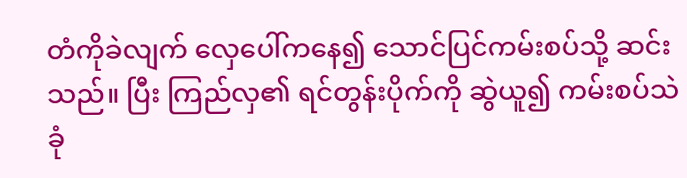တံကိုခဲလျက် လှေပေါ်ကနေ၍ သောင်ပြင်ကမ်းစပ်သို့ ဆင်းသည်။ ပြီး ကြည်လှ၏ ရင်တွန်းပိုက်ကို ဆွဲယူ၍ ကမ်းစပ်သဲခုံ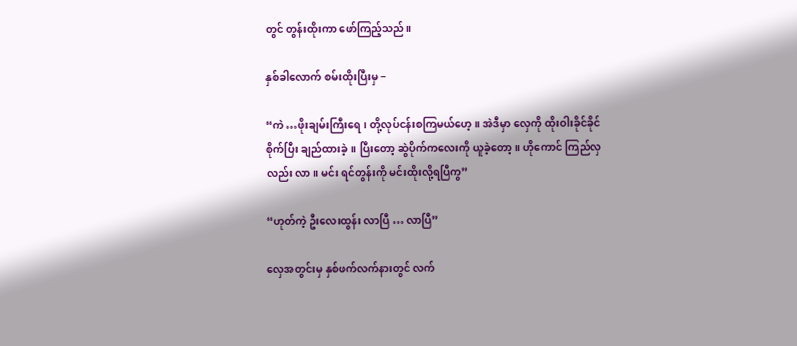တွင် တွန်းထိုးကာ ဖော်ကြည့်သည်။

နှစ်ခါလောက် စမ်းထိုးပြီးမှ −

“ကဲ …ဖိုးချမ်းကြီးရေ၊ တို့လုပ်ငန်းစကြမယ်ဟေ့။ အဲဒီမှာ လှေကို ထိုးဝါးခိုင်ခိုင်စိုက်ပြီး ချည်ထားခဲ့။ ပြီးတော့ ဆွဲပိုက်ကလေးကို ယူခဲ့တော့။ ဟိုကောင် ကြည်လှလည်း လာ။ မင်း ရင်တွန်းကို မင်းထိုးလို့ရပြီကွ”

“ဟုတ်ကဲ့ ဦးလေးထွန်း လာပြီ … လာပြီ”

လှေအတွင်းမှ နှစ်ဖက်လက်နားတွင် လက်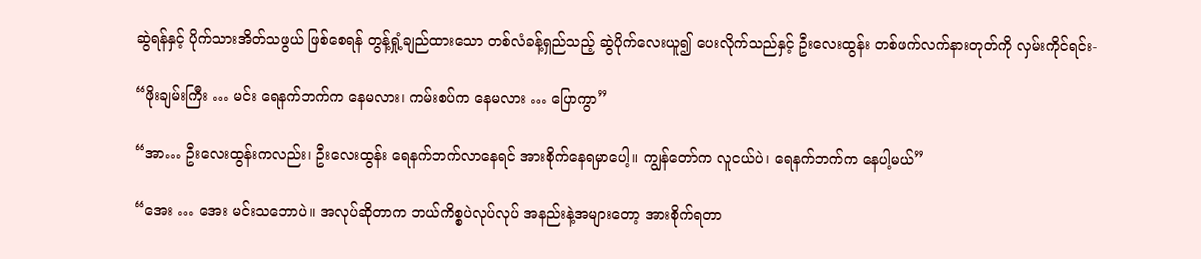ဆွဲရန်နှင့် ပိုက်သားအိတ်သဖွယ် ဖြစ်စေရန် တွန့်ရှုံ့ချည်ထားသော တစ်လံခန့်ရှည်သည့် ဆွဲပိုက်လေးယူ၍ ပေးလိုက်သည်နှင့် ဦးလေးထွန်း တစ်ဖက်လက်နားတုတ်ကို လှမ်းကိုင်ရင်း-

“ဖိုးချမ်းကြီး … မင်း ရေနက်ဘက်က နေမလား၊ ကမ်းစပ်က နေမလား … ပြောကွာ”

“အာ… ဦးလေးထွန်းကလည်း၊ ဦးလေးထွန်း ရေနက်ဘက်လာနေရင် အားစိုက်နေရမှာပေါ့။ ကျွန်တော်က လူငယ်ပဲ၊ ရေနက်ဘက်က နေပါ့မယ်”

“အေး … အေး မင်းသဘောပဲ။ အလုပ်ဆိုတာက ဘယ်ကိစ္စပဲလုပ်လုပ် အနည်းနဲ့အများတော့ အားစိုက်ရတာ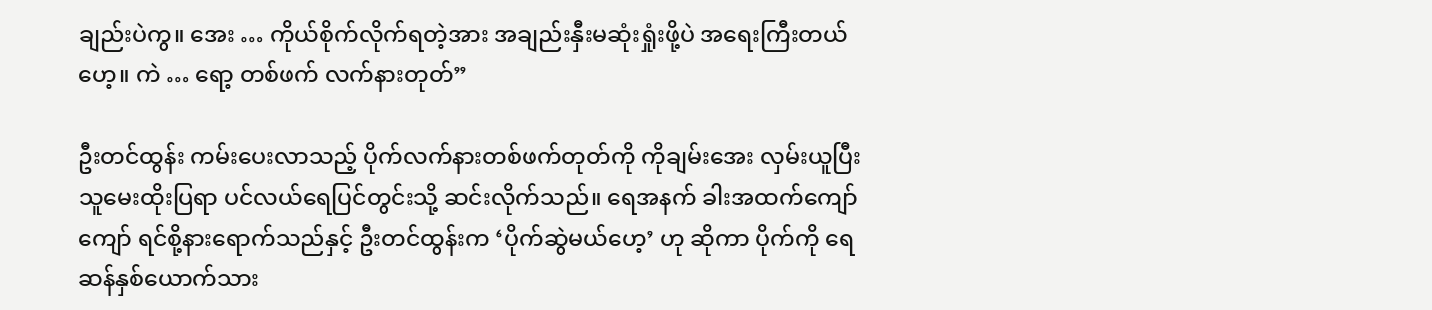ချည်းပဲကွ။ အေး … ကိုယ်စိုက်လိုက်ရတဲ့အား အချည်းနှီးမဆုံးရှုံးဖို့ပဲ အရေးကြီးတယ်ဟေ့။ ကဲ … ရော့ တစ်ဖက် လက်နားတုတ်”

ဦးတင်ထွန်း ကမ်းပေးလာသည့် ပိုက်လက်နားတစ်ဖက်တုတ်ကို ကိုချမ်းအေး လှမ်းယူပြီး သူမေးထိုးပြရာ ပင်လယ်ရေပြင်တွင်းသို့ ဆင်းလိုက်သည်။ ရေအနက် ခါးအထက်ကျော်ကျော် ရင်စို့နားရောက်သည်နှင့် ဦးတင်ထွန်းက ‘ပိုက်ဆွဲမယ်ဟေ့’ ဟု ဆိုကာ ပိုက်ကို ရေဆန်နှစ်ယောက်သား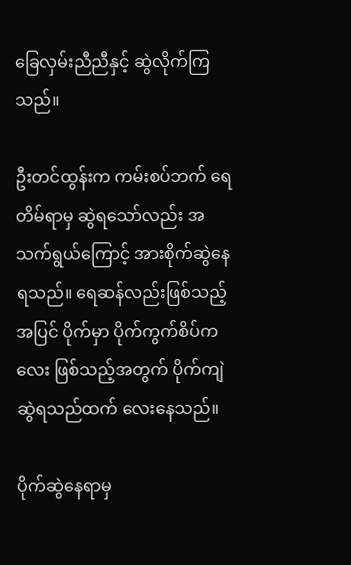ခြေလှမ်းညီညီနှင့် ဆွဲလိုက်ကြသည်။

ဦးတင်ထွန်းက ကမ်းစပ်ဘက် ရေတိမ်ရာမှ ဆွဲရသော်လည်း အသက်ရွယ်ကြောင့် အားစိုက်ဆွဲနေရသည်။ ရေဆန်လည်းဖြစ်သည့်အပြင် ပိုက်မှာ ပိုက်ကွက်စိပ်ကလေး ဖြစ်သည့်အတွက် ပိုက်ကျဲဆွဲရသည်ထက် လေးနေသည်။

ပိုက်ဆွဲနေရာမှ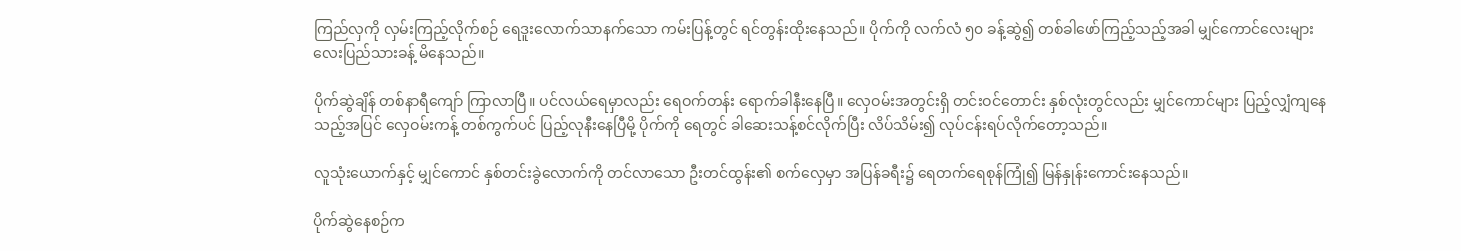ကြည်လှကို လှမ်းကြည့်လိုက်စဉ် ရေဒူးလောက်သာနက်သော ကမ်းပြန့်တွင် ရင်တွန်းထိုးနေသည်။ ပိုက်ကို လက်လံ ၅၀ ခန့်ဆွဲ၍ တစ်ခါဖော်ကြည့်သည့်အခါ မျှင်ကောင်လေးများ လေးပြည်သားခန့် မိနေသည်။

ပိုက်ဆွဲချိန် တစ်နာရီကျော် ကြာလာပြီ။ ပင်လယ်ရေမှာလည်း ရေဝက်တန်း ရောက်ခါနီးနေပြီ။ လှေဝမ်းအတွင်းရှိ တင်းဝင်တောင်း နှစ်လုံးတွင်လည်း မျှင်ကောင်များ ပြည့်လျှံကျနေသည့်အပြင် လှေဝမ်းကန့် တစ်ကွက်ပင် ပြည့်လုနီးနေပြီမို့ ပိုက်ကို ရေတွင် ခါဆေးသန့်စင်လိုက်ပြီး လိပ်သိမ်း၍ လုပ်ငန်းရပ်လိုက်တော့သည်။

လူသုံးယောက်နှင့် မျှင်ကောင် နှစ်တင်းခွဲလောက်ကို တင်လာသော ဦးတင်ထွန်း၏ စက်လှေမှာ အပြန်ခရီး၌ ရေတက်ရေစုန်ကြုံ၍ မြန်နှုန်းကောင်းနေသည်။

ပိုက်ဆွဲနေစဉ်က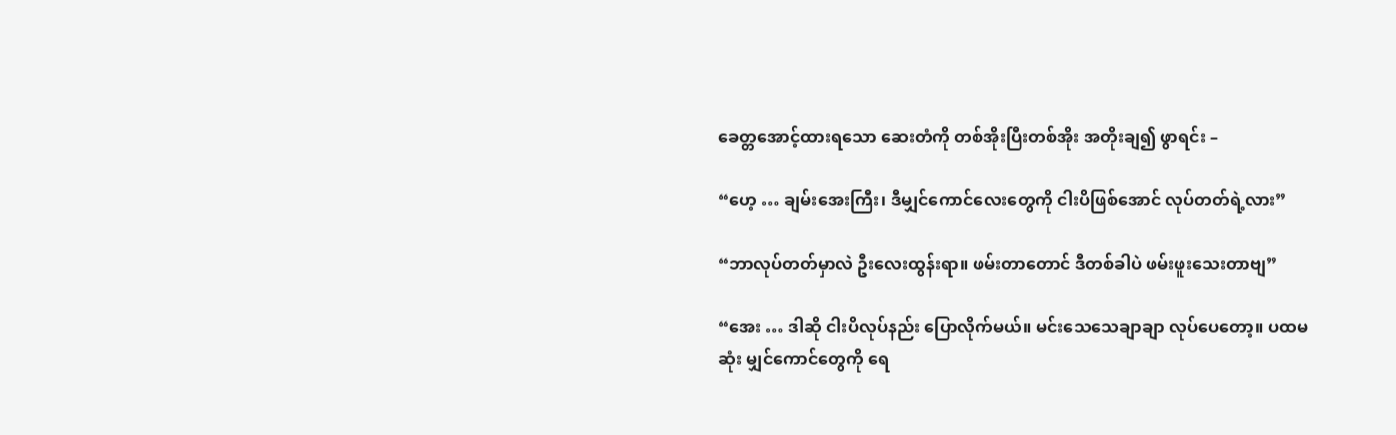ခေတ္တအောင့်ထားရသော ဆေးတံကို တစ်အိုးပြီးတစ်အိုး အတိုးချ၍ ဖွာရင်း –

“ဟေ့ … ချမ်းအေးကြီး၊ ဒီမျှင်ကောင်လေးတွေကို ငါးပိဖြစ်အောင် လုပ်တတ်ရဲ့လား”

“ဘာလုပ်တတ်မှာလဲ ဦးလေးထွန်းရာ။ ဖမ်းတာတောင် ဒီတစ်ခါပဲ ဖမ်းဖူးသေးတာဗျ”

“အေး … ဒါဆို ငါးပိလုပ်နည်း ပြောလိုက်မယ်။ မင်းသေသေချာချာ လုပ်ပေတော့။ ပထမဆုံး မျှင်ကောင်တွေကို ရေ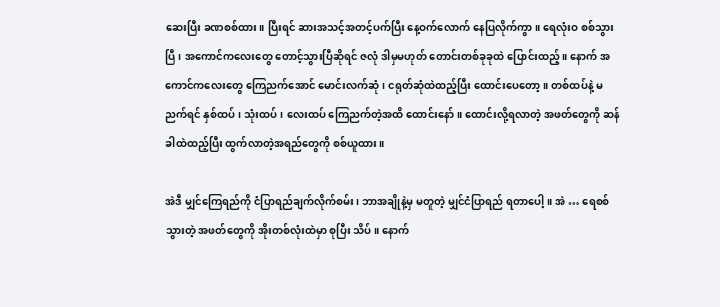ဆေးပြီး ခဏစစ်ထား။ ပြီးရင် ဆားအသင့်အတင့်ပက်ပြီး နေ့ဝက်လောက် နေပြလိုက်ကွာ။ ရေလုံးဝ စစ်သွားပြီ၊ အကောင်ကလေးတွေ တောင့်သွားပြီဆိုရင် ဇလုံ ဒါမှမဟုတ် တောင်းတစ်ခုခုထဲ ပြောင်းထည့်။ နောက် အကောင်ကလေးတွေ ကြေညက်အောင် မောင်းလက်ဆုံ၊ ငရုတ်ဆုံထဲထည့်ပြီး ထောင်းပေတော့။ တစ်ထပ်နဲ့ မညက်ရင် နှစ်ထပ်၊ သုံးထပ်၊ လေးထပ် ကြေညက်တဲ့အထိ ထောင်းနော်။ ထောင်းလို့ရလာတဲ့ အဖတ်တွေကို ဆန်ခါထဲထည့်ပြီး ထွက်လာတဲ့အရည်တွေကို စစ်ယူထား။

အဲဒီ မျှင်ကြေရည်ကို ငံပြာရည်ချက်လိုက်စမ်း၊ ဘာအချိုနဲ့မှ မတူတဲ့ မျှင်ငံပြာရည် ရတာပေါ့။ အဲ … ရေစစ်သွားတဲ့ အဖတ်တွေကို အိုးတစ်လုံးထဲမှာ စုပြီး သိပ်။ နောက်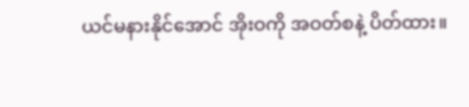ယင်မနားနိုင်အောင် အိုးဝကို အဝတ်စနဲ့ ပိတ်ထား။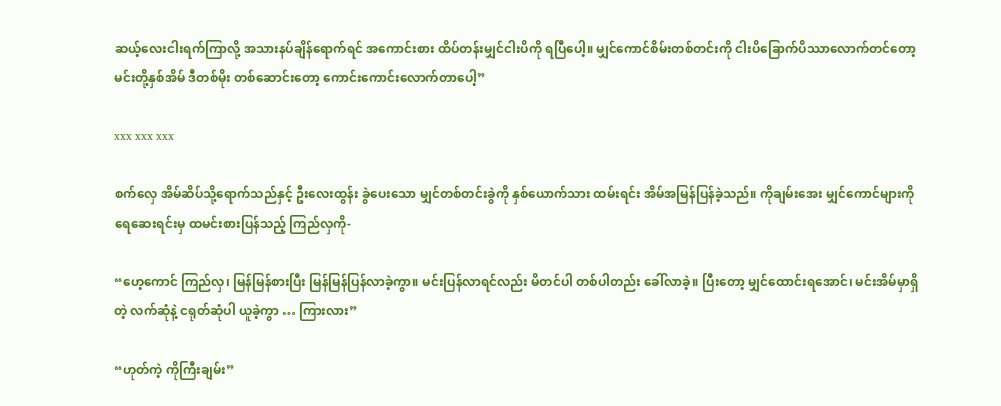ဆယ့်လေးငါးရက်ကြာလို့ အသားနပ်ချိန်ရောက်ရင် အကောင်းစား ထိပ်တန်းမျှင်ငါးပိကို ရပြီပေါ့။ မျှင်ကောင်စိမ်းတစ်တင်းကို ငါးပိခြောက်ပိဿာလောက်တင်တော့ မင်းတို့နှစ်အိမ် ဒီတစ်မိုး တစ်ဆောင်းတော့ ကောင်းကောင်းလောက်တာပေါ့”

xxx xxx xxx

စက်လှေ အိမ်ဆိပ်သို့ရောက်သည်နှင့် ဦးလေးထွန်း ခွဲပေးသော မျှင်တစ်တင်းခွဲကို နှစ်ယောက်သား ထမ်းရင်း အိမ်အမြန်ပြန်ခဲ့သည်။ ကိုချမ်းအေး မျှင်ကောင်များကို ရေဆေးရင်းမှ ထမင်းစားပြန်သည့် ကြည်လှကို-

“ဟေ့ကောင် ကြည်လှ၊ မြန်မြန်စားပြီး မြန်မြန်ပြန်လာခဲ့ကွာ။ မင်းပြန်လာရင်လည်း မိတင်ပါ တစ်ပါတည်း ခေါ်လာခဲ့။ ပြီးတော့ မျှင်ထောင်းရအောင်၊ မင်းအိမ်မှာရှိတဲ့ လက်ဆုံနဲ့ ငရုတ်ဆုံပါ ယူခဲ့ကွာ … ကြားလား”

“ဟုတ်ကဲ့ ကိုကြီးချမ်း”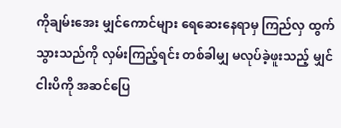ကိုချမ်းအေး မျှင်ကောင်များ ရေဆေးနေရာမှ ကြည်လှ ထွက်သွားသည်ကို လှမ်းကြည့်ရင်း တစ်ခါမျှ မလုပ်ခဲ့ဖူးသည့် မျှင်ငါးပိကို အဆင်ပြေ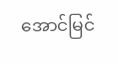အောင်မြင်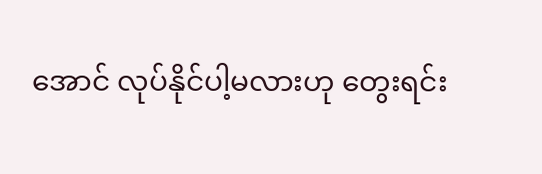အောင် လုပ်နိုင်ပါ့မလားဟု တွေးရင်း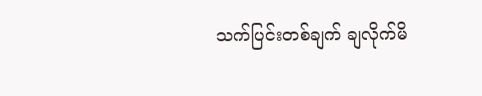သက်ပြင်းတစ်ချက် ချလိုက်မိ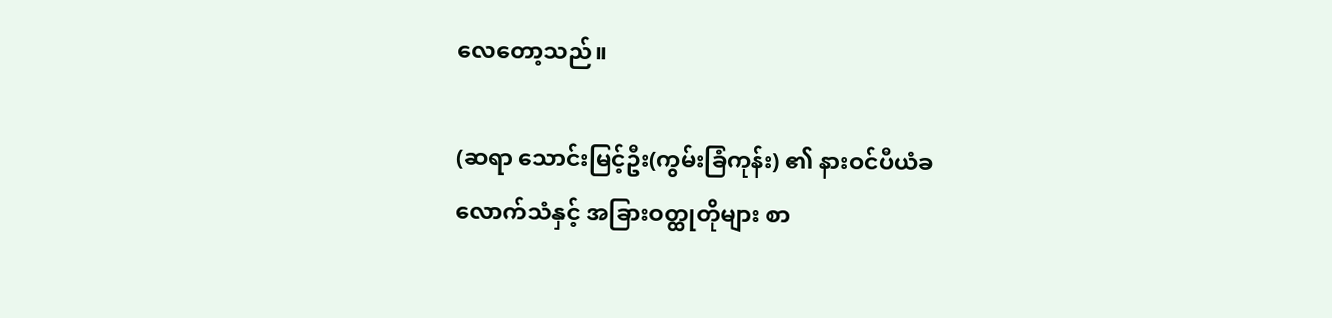လေတော့သည်။

(ဆရာ သောင်းမြင့်ဦး(ကွမ်းခြံကုန်း) ၏ နားဝင်ပီယံခလောက်သံနှင့် အခြားဝတ္ထုတိုများ စာ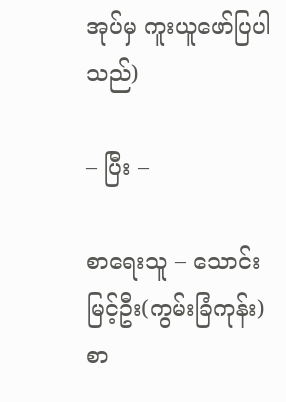အုပ်မှ ကူးယူဖော်ပြပါသည်)

– ပြီး –

စာရေးသူ – သောင်းမြင့်ဦး(ကွမ်းခြံကုန်း)
စာ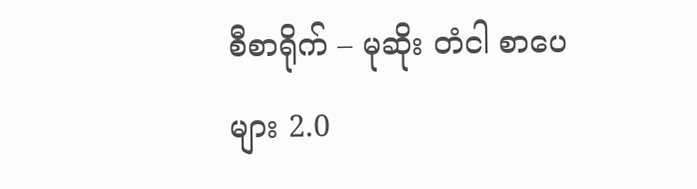စီစာရိုက် – မုဆိုး တံငါ စာပေများ 2.0